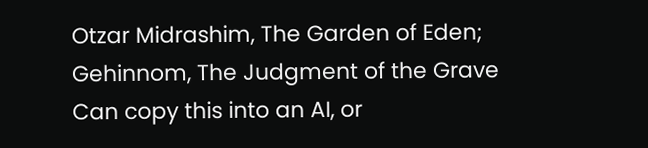Otzar Midrashim, The Garden of Eden; Gehinnom, The Judgment of the Grave
Can copy this into an AI, or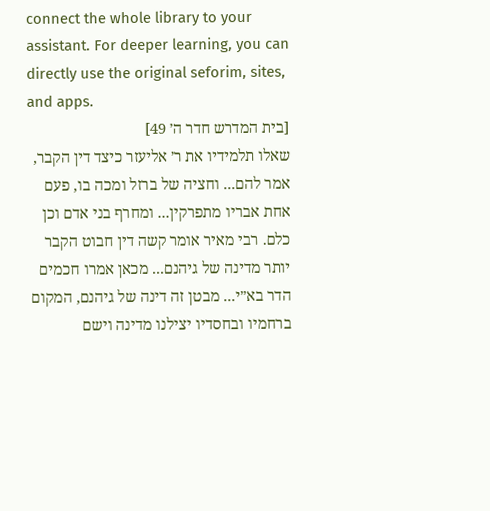connect the whole library to your assistant. For deeper learning, you can directly use the original seforim, sites, and apps.
[בית המדרש חדר ה׳ 49]
שאלו תלמידיו את ר׳ אליעזר כיצד דין הקבר, אמר להם... וחציה של ברזל ומכה בו, פעם אחת אבריו מתפרקין... ומחרף בני אדם וכן כלם. רבי מאיר אומר קשה דין חבוט הקבר יותר מדינה של גיהנם... מכאן אמרו חכמים הדר בא״י... מבטן זה דינה של גיהנם, המקום ברחמיו ובחסדיו יצילנו מדינה וישם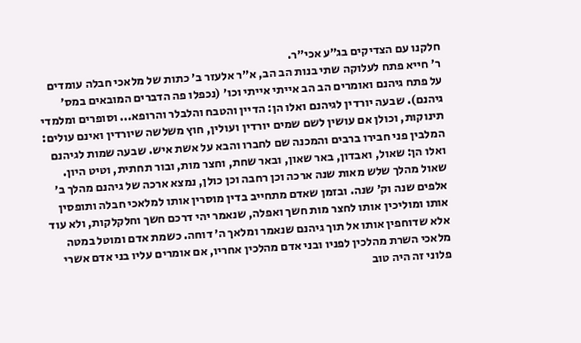חלקנו עם הצדיקים בג״ע אכי״ר.
ר׳ חייא פתח לעלוקה שתי בנות הב הב, א״ר אלעזר ב׳ כתות של מלאכי חבלה עומדים על פתח גיהנם ואומרים הב הב אייתי אייתי וכו׳ (נכפלו פה הדברים המובאים במס׳ גיהנם). שבעה יורדין לגיהנם ואלו הן: הדיין והטבח והלבלר והרופא... וסופרים ומלמדי תינוקות, וכולן אם עושין לשם שמים יורדין ועולין, חוץ משלשה שיורדין ואינם עולים: המלבין פני חבירו ברבים והמכנה שם לחברו והבא על אשת איש. שבעה שמות לגיהנם ואלו הן: שאול, ואבדון, באר שאון, ובאר שחת, וחצר מות, ובור תחתית, וטיט היון. שאול מהלך שלש מאות שנה ארכה וכן רחבה וכן כולן, נמצא ארכה של גיהנם מהלך ב׳ אלפים שנה וק׳ שנה. ובזמן שאדם מתחייב בדין מוסרין אותו למלאכי חבלה ותופסין אותו ומוליכין אותו לחצר מות חשך ואפלה, שנאמר יהי דרכם חשך וחלקלקות, ולא עוד אלא שדוחפין אותו אל תוך גיהנם שנאמר ומלאך ה׳ דוחה. כשמת אדם ומוטל במטה מלאכי השרת מהלכין לפניו ובני אדם מהלכין אחריו, אם אומרים עליו בני אדם אשרי פלוני זה היה טוב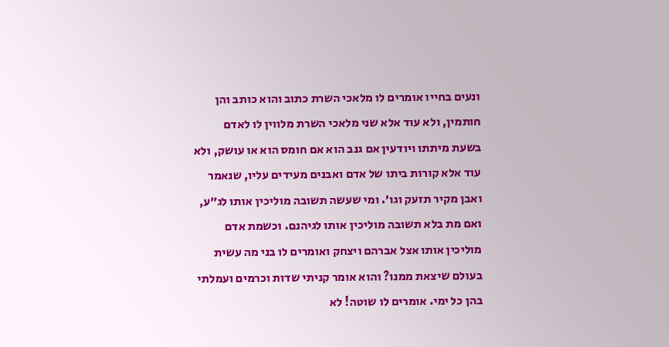ונעים בחייו אומרים לו מלאכי השרת כתוב והוא כותב והן חותמין, ולא עוד אלא שני מלאכי השרת מלווין לו לאדם בשעת מיתתו ויודעין אם גנב הוא אם חומס הוא או עושק, ולא עוד אלא קורות ביתו של אדם ואבנים מעידים עליו, שנאמר ואבן מקיר תזעק וגו׳. ומי שעשה תשובה מוליכין אותו לג״ע, ואם מת בלא תשובה מוליכין אותו לגיהנם. וכשמת אדם מוליכין אותו אצל אברהם ויצחק ואומרים לו בני מה עשית בעולם שיצאת ממנו? והוא אומר קניתי שדות וכרמים ועמלתי בהן כל ימי. אומרים לו שוטה! לא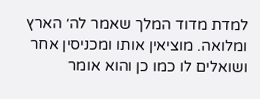למדת מדוד המלך שאמר לה׳ הארץ ומלואה. מוציאין אותו ומכניסין אחר ושואלים לו כמו כן והוא אומר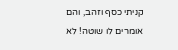קניתי כסף וזהב, והם אומרים לו שוטה! לא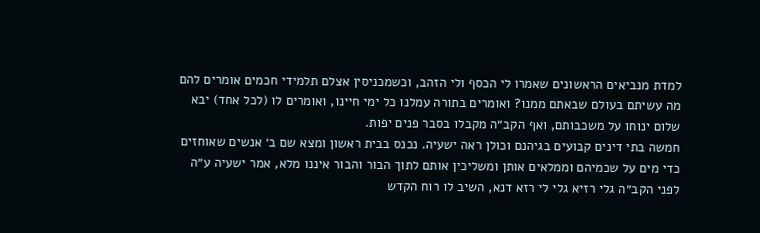למדת מנביאים הראשונים שאמרו לי הכסף ולי הזהב, וכשמכניסין אצלם תלמידי חכמים אומרים להם מה עשיתם בעולם שבאתם ממנו? ואומרים בתורה עמלנו כל ימי חיינו, ואומרים לו (לכל אחד) יבא שלום ינוחו על משכבותם, ואף הקב״ה מקבלו בסבר פנים יפות.
חמשה בתי דינים קבועים בגיהנם וכולן ראה ישעיה. נכנס בבית ראשון ומצא שם ב׳ אנשים שאוחזים כדי מים על שכמיהם וממלאים אותן ומשליכין אותם לתוך הבור והבור איננו מלא, אמר ישעיה ע״ה לפני הקב״ה גלי רזיא גלי לי רזא דנא, השיב לו רוח הקדש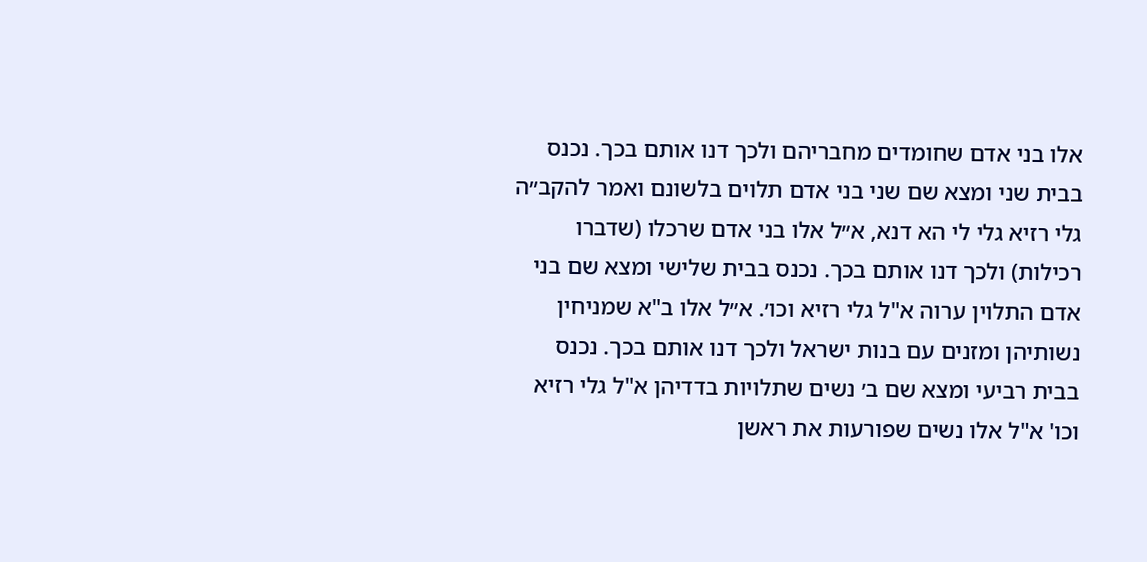אלו בני אדם שחומדים מחבריהם ולכך דנו אותם בכך. נכנס בבית שני ומצא שם שני בני אדם תלוים בלשונם ואמר להקב״ה גלי רזיא גלי לי הא דנא, א״ל אלו בני אדם שרכלו (שדברו רכילות) ולכך דנו אותם בכך. נכנס בבית שלישי ומצא שם בני אדם התלוין ערוה א"ל גלי רזיא וכו׳. א״ל אלו ב"א שמניחין נשותיהן ומזנים עם בנות ישראל ולכך דנו אותם בכך. נכנס בבית רביעי ומצא שם ב׳ נשים שתלויות בדדיהן א"ל גלי רזיא וכו' א"ל אלו נשים שפורעות את ראשן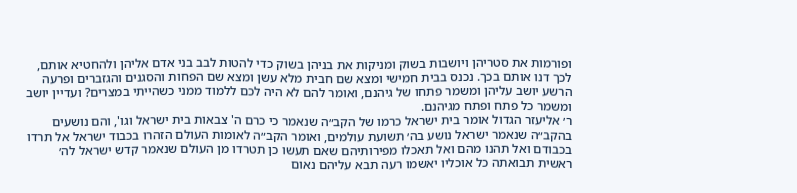ופורמות את סטריהן ויושבות בשוק ומניקות את בניהן בשוק כדי להטות לבב בני אדם אליהן ולהחטיא אותם, לכך דנו אותם בכך. נכנס בבית חמישי ומצא שם חבית מלא עשן ומצא שם הפחות והסגנים והגזברים ופרעה הרשע יושב עליהן ומשמר פתחו של גיהנם, ואומר להם לא היה לכם ללמוד ממני כשהייתי במצרים? ועדיין יושב ומשמר כל פתח ופתח מגיהנם.
ר׳ אליעזר הגדול אומר בית ישראל כרמו של הקב״ה שנאמר כי כרם ה' צבאות בית ישראל וגו', והם נושעים בהקב״ה שנאמר ישראל נושע בה׳ תשועת עולמים, ואומר הקב״ה לאומות העולם הזהרו בכבוד ישראל אל תרדו בכבודם ואל תהנו מהם ואל תאכלו מפירותיהם שאם תעשו כן תטרדו מן העולם שנאמר קדש ישראל לה׳ ראשית תבואתה כל אוכליו יאשמו רעה תבא עליהם נאום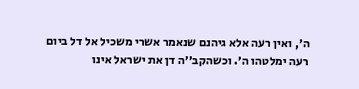ה׳, ואין רעה אלא גיהנם שנאמר אשרי משכיל אל דל ביום רעה ימלטהו ה׳. וכשהקב׳׳ה דן את ישראל אינו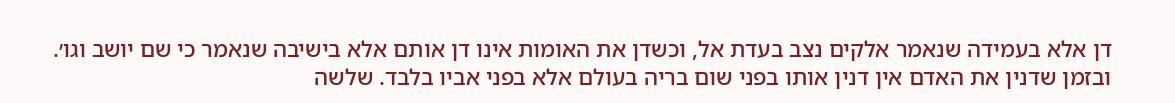דן אלא בעמידה שנאמר אלקים נצב בעדת אל, וכשדן את האומות אינו דן אותם אלא בישיבה שנאמר כי שם יושב וגו׳. ובזמן שדנין את האדם אין דנין אותו בפני שום בריה בעולם אלא בפני אביו בלבד. שלשה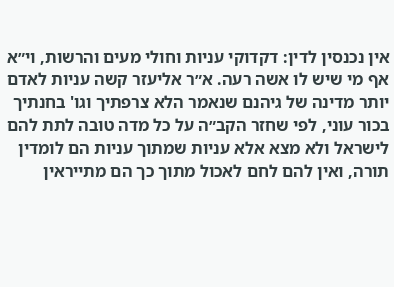אין נכנסין לדין: דקדוקי עניות וחולי מעים והרשות, וי״א אף מי שיש לו אשה רעה. א״ר אליעזר קשה עניות לאדם יותר מדינה של גיהנם שנאמר הלא צרפתיך וגו' בחנתיך בכור עוני, לפי שחזר הקב״ה על כל מדה טובה לתת להם לישראל ולא מצא אלא עניות שמתוך עניות הם לומדין תורה, ואין להם לחם לאכול מתוך כך הם מתייראין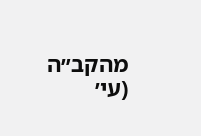מהקב״ה (עי׳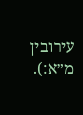עירובין מ״א:).